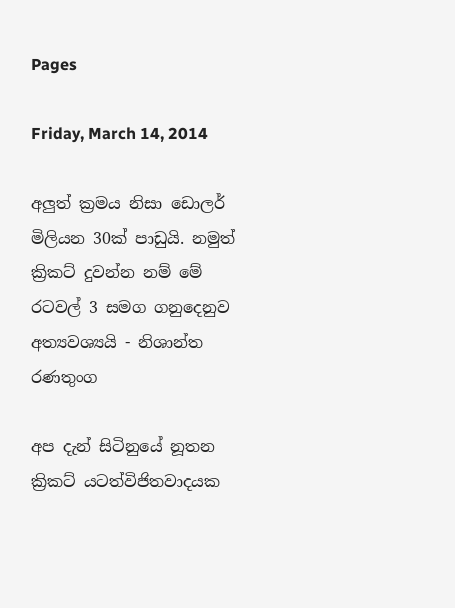Pages

Friday, March 14, 2014

අලුත් ක්‍රමය නිසා ඩොලර් මිලියන 30ක්‌ පාඩුයි. නමුත් ක්‍රිකට්‌ දුවන්න නම් මේ රටවල් 3 සමග ගනුදෙනුව අත්‍යවශ්‍යයි - නිශාන්ත රණතුංග

අප දැන් සිටිනුයේ නූතන ක්‍රිකට්‌ යටත්විජිතවාදයක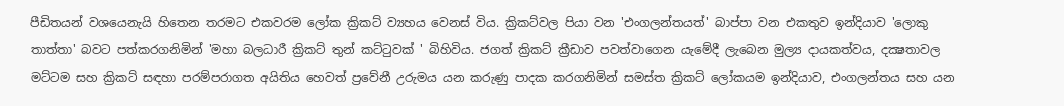පීඩිතයන් වශයෙනැයි හිතෙන තරමට එකවරම ලෝක ක්‍රිකට්‌ ව්‍යහය වෙනස්‌ විය. ක්‍රිකට්‌වල පියා වන 'එංගලන්තයත්' බාප්පා වන එකතුව ඉන්දියාව 'ලොකු තාත්තා' බවට පත්කරගනිමින් 'මහා බලධාරී ක්‍රිකට්‌ තුන් කට්‌ටුවක්‌ ' බිහිවිය. ජගත් ක්‍රිකට්‌ ක්‍රීඩාව පවත්වාගෙන යැමේදී ලැබෙන මුල්‍ය දායකත්වය, දක්‍ෂතාවල මට්‌ටම සහ ක්‍රිකට්‌ සඳහා පරම්පරාගත අයිතිය හෙවත් ප්‍රවේනී උරුමය යන කරුණු පාදක කරගනිමින් සමස්‌ත ක්‍රිකට්‌ ලෝකයම ඉන්දියාව, එංගලන්තය සහ යන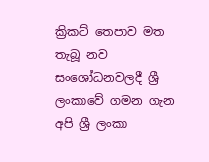ක්‍රිකට්‌ තෙපාව මත තැබූ නව සංශෝධනවලදී ශ්‍රී ලංකාවේ ගමන ගැන අපි ශ්‍රී ලංකා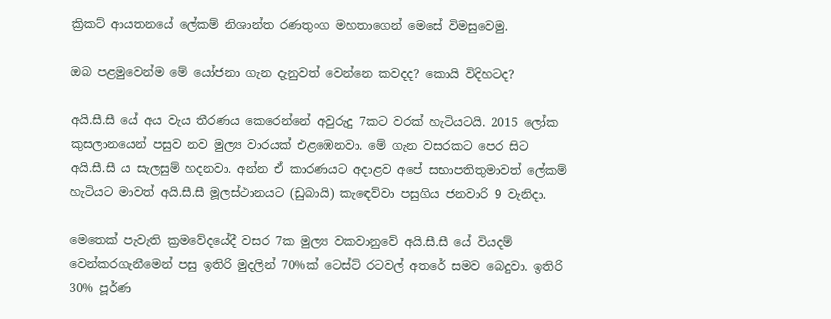ක්‍රිකට්‌ ආයතනයේ ලේකම් නිශාන්ත රණතුංග මහතාගෙන් මෙසේ විමසුවෙමු.

ඔබ පළමුවෙන්ම මේ යෝජනා ගැන දැනුවත් වෙන්නෙ කවදද? කොයි විදිහටද?

අයි.සී.සී යේ අය වැය තීරණය කෙරෙන්නේ අවුරුදු 7කට වරක්‌ හැටියටයි. 2015 ලෝක කුසලානයෙන් පසුව නව මුල්‍ය වාරයක්‌ එළඹෙනවා. මේ ගැන වසරකට පෙර සිට අයි.සී.සී ය සැලසුම් හදනවා. අන්න ඒ කාරණයට අදාළව අපේ සභාපතිතුමාවත් ලේකම් හැටියට මාවත් අයි.සී.සී මූලස්‌ථානයට (ඩුබායි) කැඳෙව්වා පසුගිය ජනවාරි 9 වැනිදා.

මෙතෙක්‌ පැවැති ක්‍රමවේදයේදී වසර 7ක මුල්‍ය වකවානුවේ අයි.සී.සී යේ වියදම් වෙන්කරගැනීමෙන් පසු ඉතිරි මුදලින් 70%ක්‌ ටෙස්‌ට්‌ රටවල් අතරේ සමව බෙදුවා. ඉතිරි 30% පූර්ණ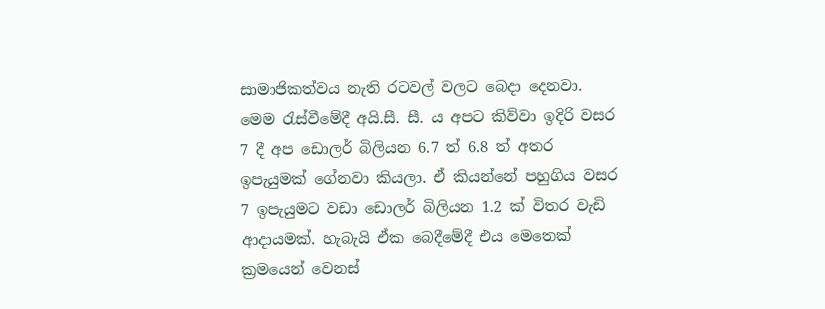සාමාජිකත්වය නැති රටවල් වලට බෙදා දෙනවා. මෙම රැස්‌වීමේදී අයි.සී. සී. ය අපට කිව්වා ඉදිරි වසර 7 දී අප ඩොලර් බිලියන 6.7 ත් 6.8 ත් අතර ඉපැයුමක්‌ ගේනවා කියලා. ඒ කියන්නේ පහුගිය වසර 7 ඉපැයුමට වඩා ඩොලර් බිලියන 1.2 ක්‌ විතර වැඩි ආදායමක්‌. හැබැයි ඒක බෙදීමේදී එය මෙතෙක්‌ ක්‍රමයෙන් වෙනස්‌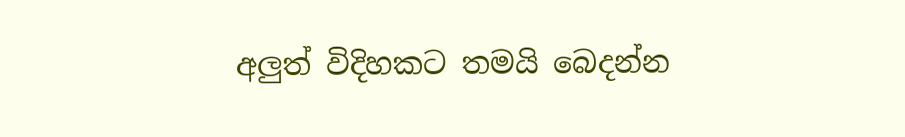අලුත් විදිහකට තමයි බෙදන්න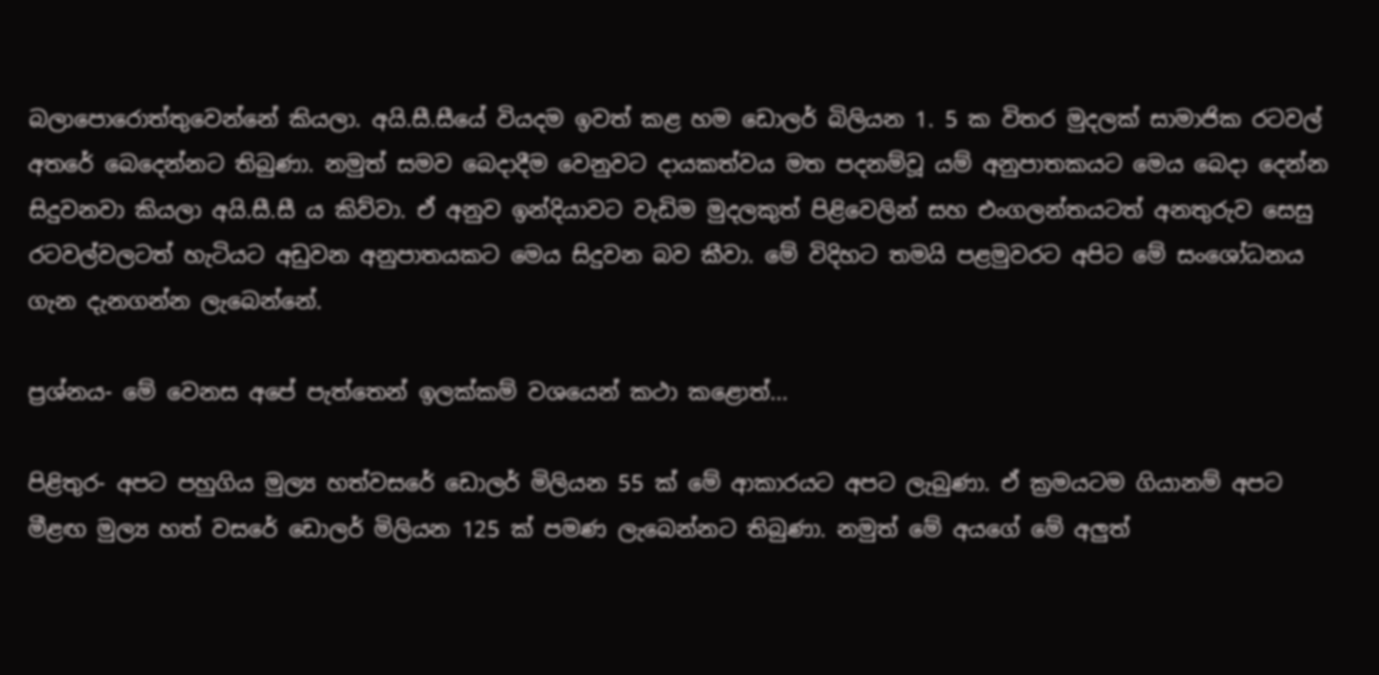බලාපොරොත්තුවෙන්නේ කියලා. අයි.සී.සීයේ වියදම ඉවත් කළ හම ඩොලර් බිලියන 1. 5 ක විතර මුදලක්‌ සාමාජික රටවල් අතරේ බෙදෙන්නට තිබුණා. නමුත් සමව බෙදාදීම වෙනුවට දායකත්වය මත පදනම්වූ යම් අනුපාතකයට මෙය බෙදා දෙන්න සිදුවනවා කියලා අයි.සී.සී ය කිව්වා. ඒ අනුව ඉන්දියාවට වැඩිම මුදලකුත් පිළිවෙලින් සහ එංගලන්තයටත් අනතුරුව සෙසු රටවල්වලටත් හැටියට අඩුවන අනුපාතයකට මෙය සිදුවන බව කීවා. මේ විදිහට තමයි පළමුවරට අපිට මේ සංශෝධනය ගැන දැනගන්න ලැබෙන්නේ.

ප්‍රශ්නය- මේ වෙනස අපේ පැත්තෙන් ඉලක්‌කම් වශයෙන් කථා කළොත්...

පිළිතුර- අපට පහුගිය මුල්‍ය හත්වසරේ ඩොලර් මිලියන 55 ක්‌ මේ ආකාරයට අපට ලැබුණා. ඒ ක්‍රමයටම ගියානම් අපට මීළඟ මුල්‍ය හත් වසරේ ඩොලර් මිලියන 125 ක්‌ පමණ ලැබෙන්නට තිබුණා. නමුත් මේ අයගේ මේ අලුත්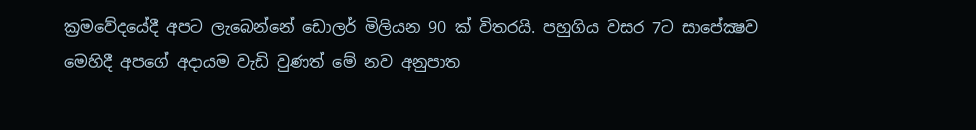ක්‍රමවේදයේදී අපට ලැබෙන්නේ ඩොලර් මිලියන 90 ක්‌ විතරයි. පහුගිය වසර 7ට සාපේක්‍ෂව මෙහිදී අපගේ අදායම වැඩි වුණත් මේ නව අනුපාත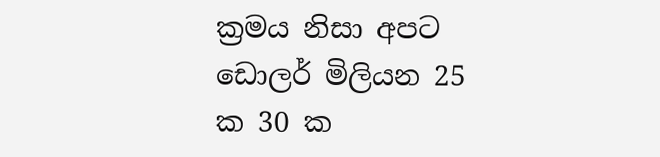ක්‍රමය නිසා අපට ඩොලර් මිලියන 25 ක 30 ක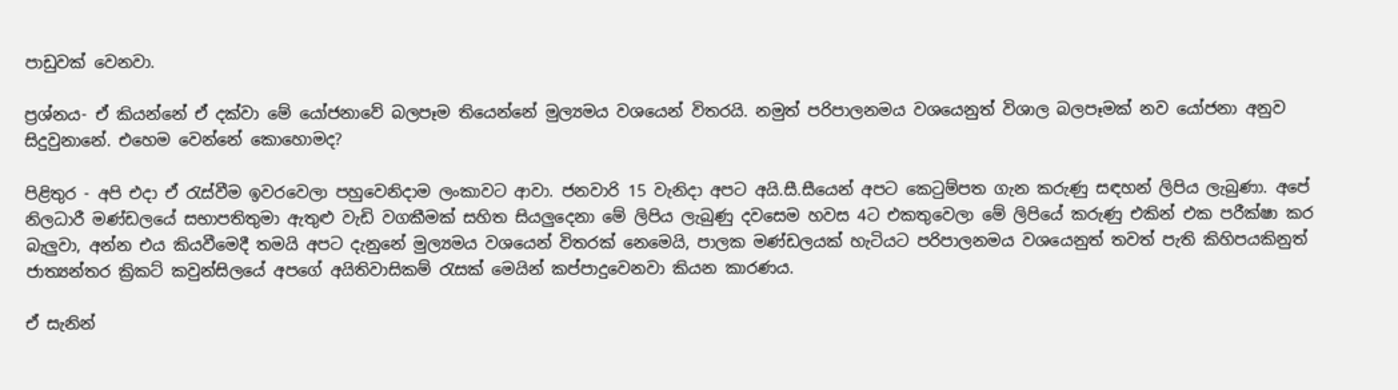පාඩුවක්‌ වෙනවා.

ප්‍රශ්නය- ඒ කියන්නේ ඒ දක්‌වා මේ යෝජනාවේ බලපෑම තියෙන්නේ මුල්‍යමය වශයෙන් විතරයි. නමුත් පරිපාලනමය වශයෙනුත් විශාල බලපෑමක්‌ නව යෝජනා අනුව සිදුවුනානේ. එහෙම වෙන්නේ කොහොමද?

පිළිතුර - අපි එදා ඒ රැස්‌වීම ඉවරවෙලා පහුවෙනිදාම ලංකාවට ආවා. ජනවාරි 15 වැනිදා අපට අයි.සී.සීයෙන් අපට කෙටුම්පත ගැන කරුණු සඳහන් ලිපිය ලැබුණා. අපේ නිලධාරී මණ්‌ඩලයේ සභාපතිතුමා ඇතුළු වැඩි වගකීමක්‌ සහිත සියලුදෙනා මේ ලිපිය ලැබුණු දවසෙම හවස 4ට එකතුවෙලා මේ ලිපියේ කරුණු එකින් එක පරීක්‌ෂා කර බැලුවා, අන්න එය කියවීමෙදී තමයි අපට දැනුනේ මුල්‍යමය වශයෙන් විතරක්‌ නෙමෙයි, පාලක මණ්‌ඩලයක්‌ හැටියට පරිපාලනමය වශයෙනුත් තවත් පැති කිහිපයකිනුත් ජාත්‍යන්තර ක්‍රිකට්‌ කවුන්සිලයේ අපගේ අයිතිවාසිකම් රැසක්‌ මෙයින් කප්පාදුවෙනවා කියන කාරණය.

ඒ සැනින්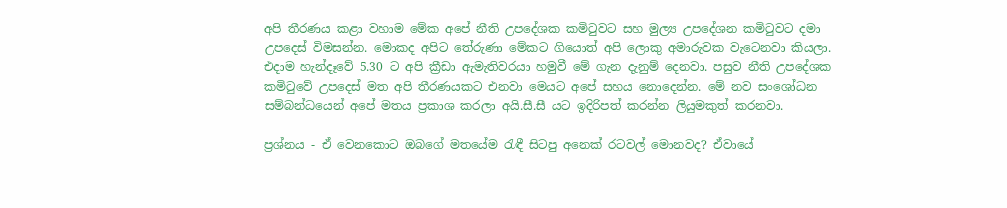අපි තීරණය කළා වහාම මේක අපේ නීති උපදේශක කමිටුවට සහ මුල්‍ය උපදේශන කමිටුවට දමා උපදෙස්‌ විමසන්න. මොකද අපිට තේරුණා මේකට ගියොත් අපි ලොකු අමාරුවක වැටෙනවා කියලා. එදාම හැන්දෑවේ 5.30 ට අපි ක්‍රීඩා ඇමැතිවරයා හමුවී මේ ගැන දැනුම් දෙනවා. පසුව නීති උපදේශක කමිටුවේ උපදෙස්‌ මත අපි තීරණයකට එනවා මෙයට අපේ සහය නොදෙන්න. මේ නව සංශෝධන සම්බන්ධයෙන් අපේ මතය ප්‍රකාශ කරලා අයි.සී.සී යට ඉදිරිපත් කරන්න ලියුමකුත් කරනවා.

ප්‍රශ්නය - ඒ වෙනකොට ඔබගේ මතයේම රැඳී සිටපු අනෙක්‌ රටවල් මොනවද? ඒවායේ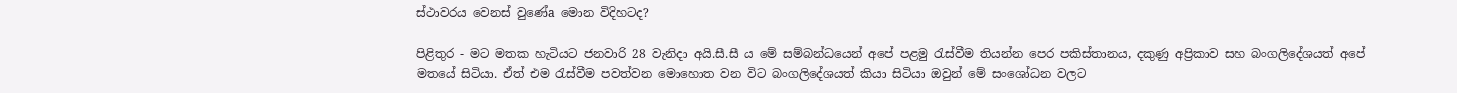ස්‌ථාවරය වෙනස්‌ වුණේa මොන විදිහටද?

පිළිතුර - මට මතක හැටියට ජනවාරි 28 වැනිදා අයි.සී.සී ය මේ සම්බන්ධයෙන් අපේ පළමු රැස්‌වීම තියන්න පෙර පකිස්‌තානය, දකුණු අප්‍රිකාව සහ බංගලිදේශයත් අපේ මතයේ සිටියා. ඒත් එම රැස්‌වීම පවත්වන මොහොත වන විට බංගලිදේශයත් කියා සිටියා ඔවුන් මේ සංශෝධන වලට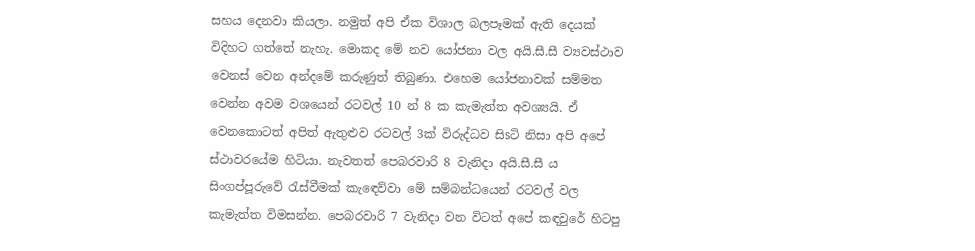සහය දෙනවා කියලා. නමුත් අපි ඒක විශාල බලපෑමක්‌ ඇති දෙයක්‌ විදිහට ගත්තේ නැහැ. මොකද මේ නව යෝජනා වල අයි.සී.සී ව්‍යවස්‌ථාව වෙනස්‌ වෙන අන්දමේ කරුණුත් තිබුණා. එහෙම යෝජනාවක්‌ සම්මත වෙන්න අවම වශයෙන් රටවල් 10 න් 8 ක කැමැත්ත අවශ්‍යයි. ඒ වෙනකොටත් අපිත් ඇතුළුව රටවල් 3ක්‌ විරුද්ධව සිsටි නිසා අපි අපේ ස්‌ථාවරයේම හිටියා. නැවතත් පෙබරවාරි 8 වැනිදා අයි.සී.සී ය සිංගප්පූරුවේ රැස්‌වීමක්‌ කැඳෙව්වා මේ සම්බන්ධයෙන් රටවල් වල කැමැත්ත විමසන්න. පෙබරවාරි 7 වැනිදා වන විටත් අපේ කඳවුරේ හිටපු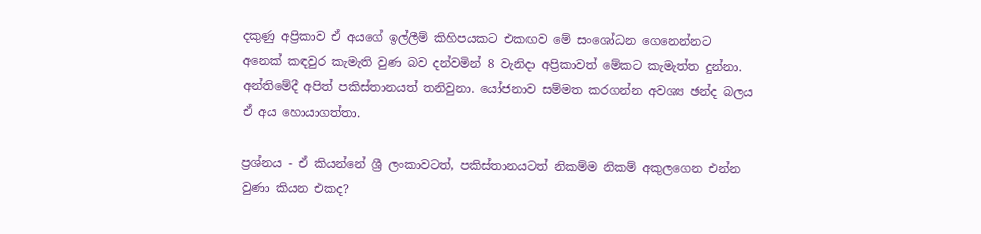දකුණු අප්‍රිකාව ඒ අයගේ ඉල්ලීම් කිහිපයකට එකඟව මේ සංශෝධන ගෙනෙන්නට අනෙක්‌ කඳවුර කැමැති වුණ බව දන්වමින් 8 වැනිදා අප්‍රිකාවත් මේකට කැමැත්ත දුන්නා. අන්තිමේදී අපිත් පකිස්‌තානයත් තනිවුනා. යෝජනාව සම්මත කරගන්න අවශ්‍ය ඡන්ද බලය ඒ අය හොයාගත්තා.

ප්‍රශ්නය - ඒ කියන්නේ ශ්‍රී ලංකාවටත්, පකිස්‌තානයටත් නිකම්ම නිකම් අකුලගෙන එන්න වුණා කියන එකද?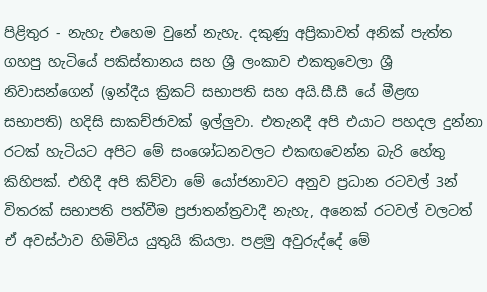පිළිතුර - නැහැ එහෙම වුනේ නැහැ. දකුණු අප්‍රිකාවත් අනික්‌ පැත්ත ගහපු හැටියේ පකිස්‌තානය සහ ශ්‍රී ලංකාව එකතුවෙලා ශ්‍රී නිවාසන්ගෙන් (ඉන්දීය ක්‍රිකට්‌ සභාපති සහ අයි.සී.සී යේ මීළඟ සභාපති) හදිසි සාකච්ජාවක්‌ ඉල්ලුවා. එතැනදී අපි එයාට පහදල දුන්නා රටක්‌ හැටියට අපිට මේ සංශෝධනවලට එකඟවෙන්න බැරි හේතු කිහිපක්‌. එහිදී අපි කිව්වා මේ යෝජනාවට අනුව ප්‍රධාන රටවල් 3න් විතරක්‌ සභාපති පත්වීම ප්‍රජාතන්ත්‍රවාදී නැහැ, අනෙක්‌ රටවල් වලටත් ඒ අවස්‌ථාව හිමිවිය යුතුයි කියලා. පළමු අවුරුද්දේ මේ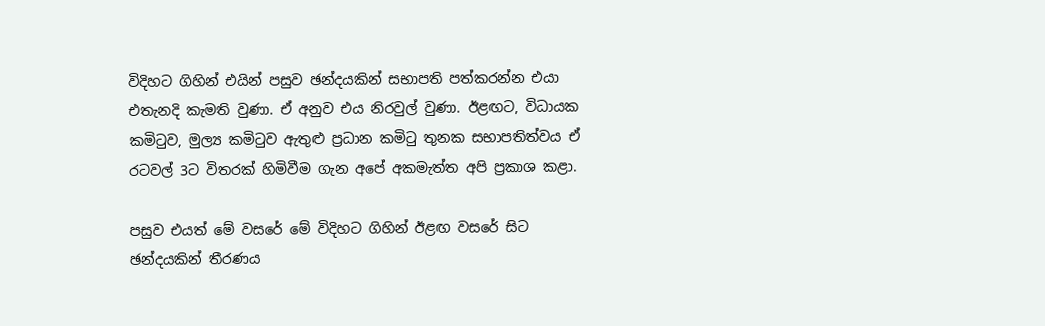විදිහට ගිහින් එයින් පසුව ඡන්දයකින් සභාපති පත්කරන්න එයා එතැනදි කැමති වුණා. ඒ අනුව එය නිරවුල් වුණා. ඊළඟට, විධායක කමිටුව, මුල්‍ය කමිටුව ඇතුළු ප්‍රධාන කමිටු තුනක සභාපතිත්වය ඒ රටවල් 3ට විතරක්‌ හිමිවීම ගැන අපේ අකමැත්ත අපි ප්‍රකාශ කළා.

පසුව එයත් මේ වසරේ මේ විදිහට ගිහින් ඊළඟ වසරේ සිට ඡන්දයකින් තීරණය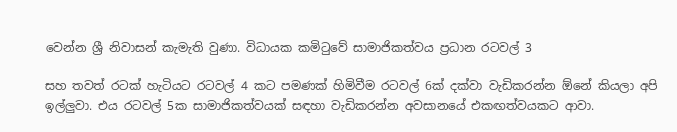වෙන්න ශ්‍රී නිවාසන් කැමැති වුණා. විධායක කමිටුවේ සාමාජිකත්වය ප්‍රධාන රටවල් 3

සහ තවත් රටක්‌ හැටියට රටවල් 4 කට පමණක්‌ හිමිවීම රටවල් 6ක්‌ දක්‌වා වැඩිකරන්න ඕනේ කියලා අපි ඉල්ලුවා. එය රටවල් 5ක සාමාජිකත්වයක්‌ සඳහා වැඩිකරන්න අවසානයේ එකඟත්වයකට ආවා.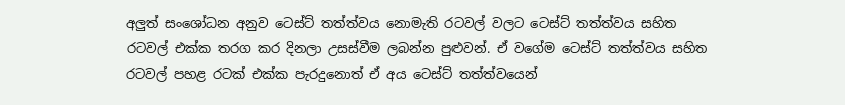අලුත් සංශෝධන අනුව ටෙස්‌ට්‌ තත්ත්වය නොමැති රටවල් වලට ටෙස්‌ට්‌ තත්ත්වය සහිත රටවල් එක්‌ක තරග කර දිනලා උසස්‌වීම ලබන්න පුළුවන්. ඒ වගේම ටෙස්‌ට්‌ තත්ත්වය සහිත රටවල් පහළ රටක්‌ එක්‌ක පැරදුනොත් ඒ අය ටෙස්‌ට්‌ තත්ත්වයෙන්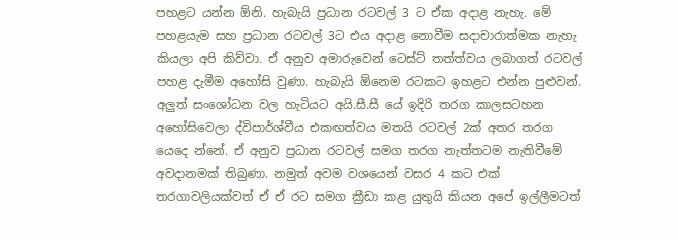පහළට යන්න ඕනි. හැබැයි ප්‍රධාන රටවල් 3 ට ඒක අදාළ නැහැ. මේ පහළයැම සහ ප්‍රධාන රටවල් 3ට එය අදාළ නොවීම සදාචාරාත්මක නැහැ කියලා අපි කිව්වා. ඒ අනුව අමාරුවෙන් ටෙස්‌ට්‌ තත්ත්වය ලබාගත් රටවල් පහළ දැමීම අහෝසි වුණා. හැබැයි ඕනෙම රටකට ඉහළට එන්න පුළුවන්. අලුත් සංශෝධන වල හැටියට අයි.සී.සී යේ ඉදිරි තරග කාලසටහන අහෝසිවෙලා ද්විපාර්ශ්වීය එකඟත්වය මතයි රටවල් 2ක්‌ අතර තරග යෙදෙ න්නේ. ඒ අනුව ප්‍රධාන රටවල් සමග තරග නැත්තටම නැතිවීමේ අවදානමක්‌ තිබුණා. නමුත් අවම වශයෙන් වසර 4 කට එක්‌ තරගාවලියක්‌වත් ඒ ඒ රට සමග ක්‍රීඩා කළ යුතුයි කියන අපේ ඉල්ලීමටත්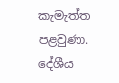කැමැත්ත පළවුණා. දේශීය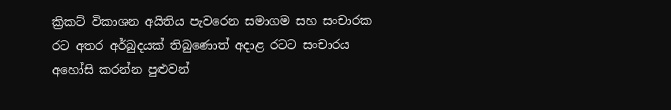ක්‍රිකට්‌ විකාශන අයිතිය පැවරෙන සමාගම සහ සංචාරක රට අතර අර්බුදයක්‌ තිබුණොත් අදාළ රටට සංචාරය අහෝසි කරන්න පුළුවන්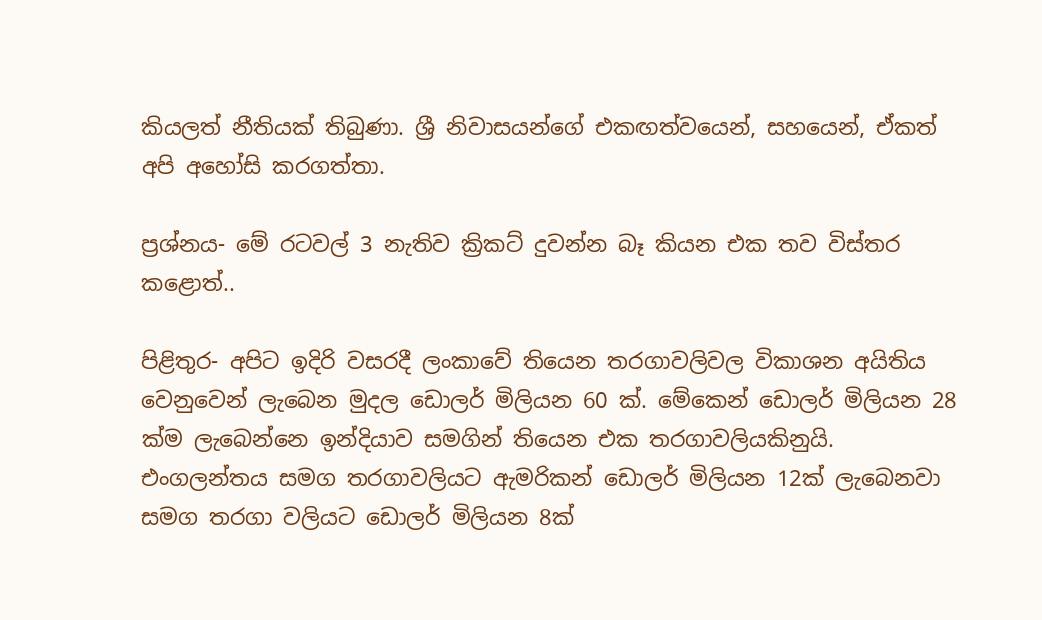කියලත් නීතියක්‌ තිබුණා. ශ්‍රී නිවාසයන්ගේ එකඟත්වයෙන්, සහයෙන්, ඒකත් අපි අහෝසි කරගත්තා.

ප්‍රශ්නය- මේ රටවල් 3 නැතිව ක්‍රිකට්‌ දුවන්න බෑ කියන එක තව විස්‌තර කළොත්..

පිළිතුර- අපිට ඉදිරි වසරදී ලංකාවේ තියෙන තරගාවලිවල විකාශන අයිතිය වෙනුවෙන් ලැබෙන මුදල ඩොලර් මිලියන 60 ක්‌. මේකෙන් ඩොලර් මිලියන 28 ක්‌ම ලැබෙන්නෙ ඉන්දියාව සමගින් තියෙන එක තරගාවලියකිනුයි. එංගලන්තය සමග තරගාවලියට ඇමරිකන් ඩොලර් මිලියන 12ක්‌ ලැබෙනවා සමග තරගා වලියට ඩොලර් මිලියන 8ක්‌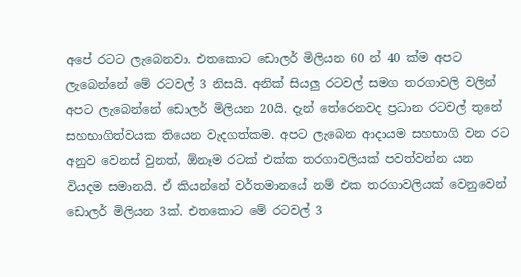අපේ රටට ලැබෙනවා. එතකොට ඩොලර් මිලියන 60 න් 40 ක්‌ම අපට ලැබෙන්නේ මේ රටවල් 3 නිසයි. අනික්‌ සියලු රටවල් සමග තරගාවලි වලින් අපට ලැබෙන්නේ ඩොලර් මිලියන 20යි. දැන් තේරෙනවද ප්‍රධාන රටවල් තුනේ සහභාගිත්වයක තියෙන වැදගත්කම. අපට ලැබෙන ආදායම සහභාගි වන රට අනුව වෙනස්‌ වුනත්, ඕනෑම රටක්‌ එක්‌ක තරගාවලියක්‌ පවත්වන්න යන වියදම සමානයි. ඒ කියන්නේ වර්තමානයේ නම් එක තරගාවලියක්‌ වෙනුවෙන් ඩොලර් මිලියන 3ක්‌. එතකොට මේ රටවල් 3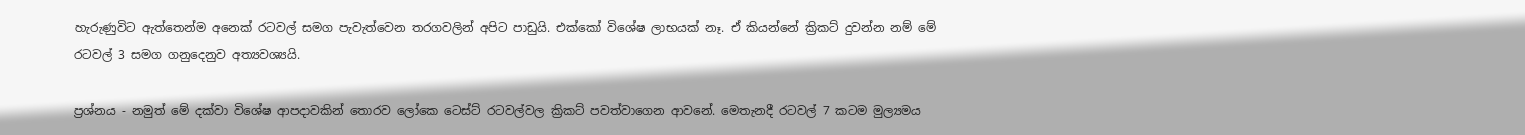හැරුණුවිට ඇත්තෙන්ම අනෙක්‌ රටවල් සමග පැවැත්වෙන තරගවලින් අපිට පාඩුයි. එක්‌කෝ විශේෂ ලාභයක්‌ නෑ. ඒ කියන්නේ ක්‍රිකට්‌ දුවන්න නම් මේ රටවල් 3 සමග ගනුදෙනුව අත්‍යවශ්‍යයි.

ප්‍රශ්නය - නමුත් මේ දක්‌වා විශේෂ ආපදාවකින් තොරව ලෝකෙ ටෙස්‌ට්‌ රටවල්වල ක්‍රිකට්‌ පවත්වාගෙන ආවනේ. මෙතැනදී රටවල් 7 කටම මුල්‍යමය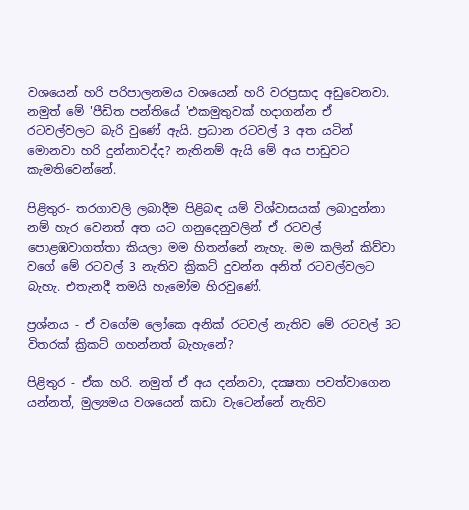වශයෙන් හරි පරිපාලනමය වශයෙන් හරි වරප්‍රසාද අඩුවෙනවා. නමුත් මේ 'පීඩිත පන්තියේ 'එකමුතුවක්‌ හදාගන්න ඒ රටවල්වලට බැරි වුණේ ඇයි. ප්‍රධාන රටවල් 3 අත යටින් මොනවා හරි දුන්නාවද්ද? නැතිනම් ඇයි මේ අය පාඩුවට කැමතිවෙන්නේ.

පිළිතුර- තරගාවලි ලබාදීම පිළිබඳ යම් විශ්වාසයක්‌ ලබාදුන්නා නම් හැර වෙනත් අත යට ගනුදෙනුවලින් ඒ රටවල් පොළඹවාගත්තා කියලා මම හිතන්නේ නැහැ. මම කලින් කිව්වා වගේ මේ රටවල් 3 නැතිව ක්‍රිකට්‌ දුවන්න අනිත් රටවල්වලට බැහැ. එතැනදී තමයි හැමෝම හිරවුණේ.

ප්‍රශ්නය - ඒ වගේම ලෝකෙ අනික්‌ රටවල් නැතිව මේ රටවල් 3ට විතරක්‌ ක්‍රිකට්‌ ගහන්නත් බැහැනේ?

පිළිතුර - ඒක හරි. නමුත් ඒ අය දන්නවා, දක්‍ෂතා පවත්වාගෙන යන්නත්, මුල්‍යමය වශයෙන් කඩා වැටෙන්නේ නැතිව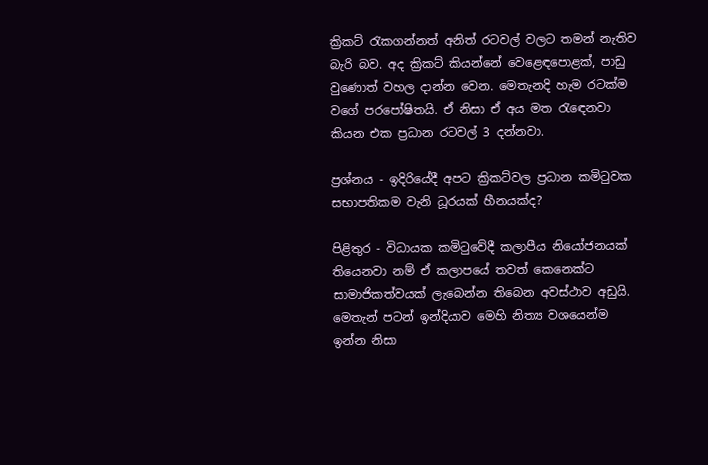ක්‍රිකට්‌ රැකගන්නත් අනිත් රටවල් වලට තමන් නැතිව බැරි බව. අද ක්‍රිකට්‌ කියන්නේ වෙළෙඳපොළක්‌, පාඩු වුණොත් වහල දාන්න වෙන. මෙතැනදි හැම රටක්‌ම වගේ පරපෝෂිතයි. ඒ නිසා ඒ අය මත රැඳෙනවා කියන එක ප්‍රධාන රටවල් 3 දන්නවා.

ප්‍රශ්නය - ඉදිරියේදී අපට ක්‍රිකට්‌වල ප්‍රධාන කමිටුවක සභාපතිකම වැනි ධූරයක්‌ හීනයක්‌ද?

පිළිතුර - විධායක කමිටුවේදී කලාපීය නියෝජනයක්‌ තියෙනවා නම් ඒ කලාපයේ තවත් කෙනෙක්‌ට සාමාජිකත්වයක්‌ ලැබෙන්න තිබෙන අවස්‌ථාව අඩුයි. මෙතැන් පටන් ඉන්දියාව මෙහි නිත්‍ය වශයෙන්ම ඉන්න නිසා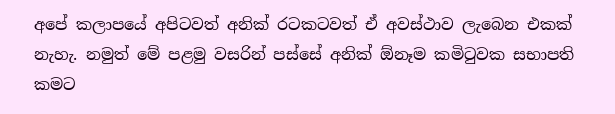අපේ කලාපයේ අපිටවත් අනික්‌ රටකටවත් ඒ අවස්‌ථාව ලැබෙන එකක්‌ නැහැ. නමුත් මේ පළමු වසරින් පස්‌සේ අනික්‌ ඕනෑම කමිටුවක සභාපති කමට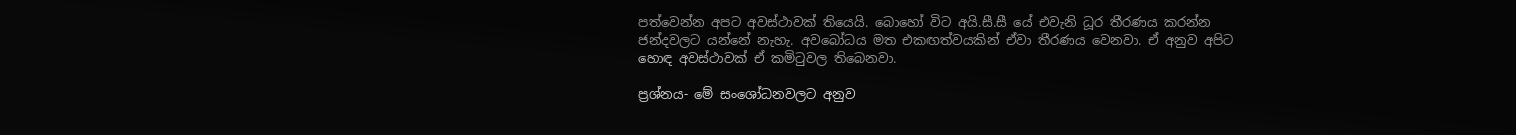පත්වෙන්න අපට අවස්‌ථාවක්‌ තියෙයි. බොහෝ විට අයි.සී.සී යේ එවැනි ධූර තීරණය කරන්න ජන්දවලට යන්නේ නැහැ. අවබෝධය මත එකඟත්වයකින් ඒවා තීරණය වෙනවා. ඒ අනුව අපිට හොඳ අවස්‌ථාවක්‌ ඒ කමිටුවල තිබෙනවා.

ප්‍රශ්නය- මේ සංශෝධනවලට අනුව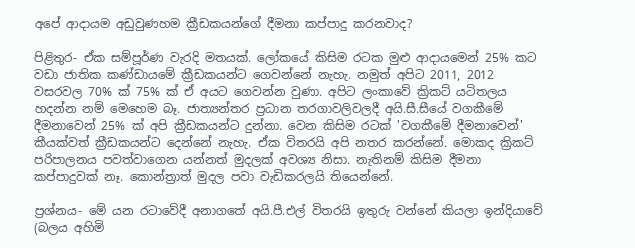අපේ ආදායම අඩුවුණහම ක්‍රීඩකයන්ගේ දීමනා කප්පාදු කරනවාද?

පිළිතුර- ඒක සම්පූර්ණ වැරදි මතයක්‌. ලෝකයේ කිසිම රටක මුළු ආදායමෙන් 25% කට වඩා ජාතික කණ්‌ඩායමේ ක්‍රීඩකයන්ට ගෙවන්නේ නැහැ. නමුත් අපිට 2011, 2012 වසරවල 70% ක්‌ 75% ක්‌ ඒ අයට ගෙවන්න වුණා. අපිට ලංකාවේ ක්‍රිකට්‌ යටිතලය හදන්න නම් මෙහෙම බෑ. ජාත්‍යන්තර ප්‍රධාන තරගාවලිවලදී අයි.සී.සීයේ වගකීමේ දීමනාවෙන් 25% ක්‌ අපි ක්‍රීඩකයන්ට දුන්නා. වෙන කිසිම රටක්‌ 'වගකීමේ දීමනාවෙන්' කීයක්‌වත් ක්‍රීඩකයන්ට දෙන්නේ නැහැ. ඒක විතරයි අපි නතර කරන්නේ. මොකද ක්‍රිකට්‌ පරිපාලනය පවත්වාගෙන යන්නත් මුදලක්‌ අවශ්‍ය නිසා. නැතිනම් කිසිම දීමනා කප්පාදුවක්‌ නෑ. කොන්ත්‍රාත් මුදල පවා වැඩිකරලයි තියෙන්නේ.

ප්‍රශ්නය- මේ යන රටාවේදී අනාගතේ අයි.පී.එල් විතරයි ඉතුරු වන්නේ කියලා ඉන්දියාවේ (බලය අහිමි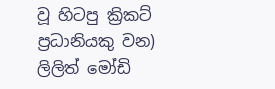වූ හිටපු ක්‍රිකට්‌ ප්‍රධානියකු වන) ලිලිත් මෝඩි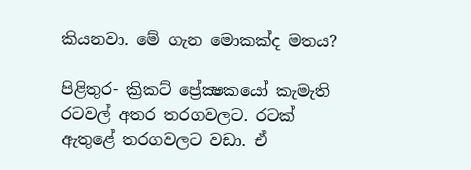කියනවා. මේ ගැන මොකක්‌ද මතය?

පිළිතුර- ක්‍රිකට්‌ ප්‍රේක්‍ෂකයෝ කැමැති රටවල් අතර තරගවලට. රටක්‌ ඇතුළේ තරගවලට වඩා. ඒ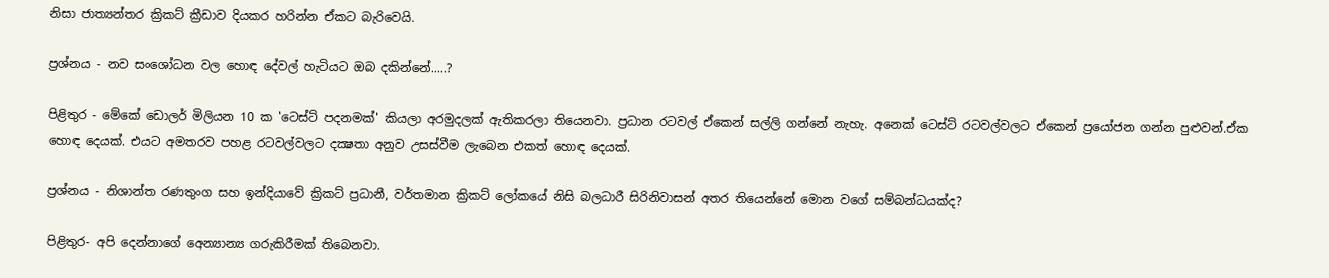නිසා ජාත්‍යන්තර ක්‍රිකට්‌ ක්‍රීඩාව දියකර හරින්න ඒකට බැරිවෙයි.

ප්‍රශ්නය - නව සංශෝධන වල හොඳ දේවල් හැටියට ඔබ දකින්නේ.....?

පිළිතුර - මේකේ ඩොලර් මිලියන 10 ක 'ටෙස්‌ට්‌ පදනමක්‌' කියලා අරමුදලක්‌ ඇතිකරලා තියෙනවා. ප්‍රධාන රටවල් ඒකෙන් සල්ලි ගන්නේ නැහැ. අනෙක්‌ ටෙස්‌ට්‌ රටවල්වලට ඒකෙන් ප්‍රයෝජන ගන්න පුළුවන්.ඒක හොඳ දෙයක්‌. එයට අමතරව පහළ රටවල්වලට දක්‍ෂතා අනුව උසස්‌වීම ලැබෙන එකත් හොඳ දෙයක්‌.

ප්‍රශ්නය - නිශාන්ත රණතුංග සහ ඉන්දියාවේ ක්‍රිකට්‌ ප්‍රධානී, වර්තමාන ක්‍රිකට්‌ ලෝකයේ නිසි බලධාරී සිරිනිවාසන් අතර තියෙන්නේ මොන වගේ සම්බන්ධයක්‌ද?

පිළිතුර- අපි දෙන්නාගේ අෙන්‍යාන්‍ය ගරුකිරීමක්‌ තිබෙනවා.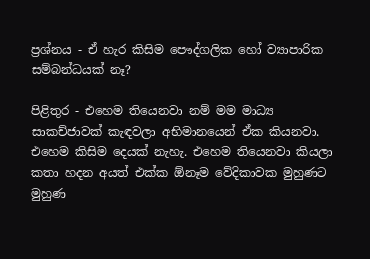ප්‍රශ්නය - ඒ හැර කිසිම පෞද්ගලික හෝ ව්‍යාපාරික සම්බන්ධයක්‌ නෑ?

පිළිතුර - එහෙම තියෙනවා නම් මම මාධ්‍ය සාකච්ජාවක්‌ කැඳවලා අභිමානයෙන් ඒක කියනවා. එහෙම කිසිම දෙයක්‌ නැහැ. එහෙම තියෙනවා කියලා කතා හදන අයත් එක්‌ක ඕනෑම වේදිකාවක මුහුණට මුහුණ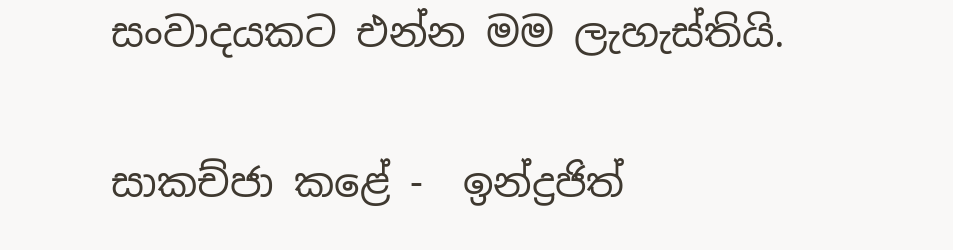සංවාදයකට එන්න මම ලැහැස්‌තියි.

සාකච්ජා කළේ -  ඉන්ද්‍රජිත්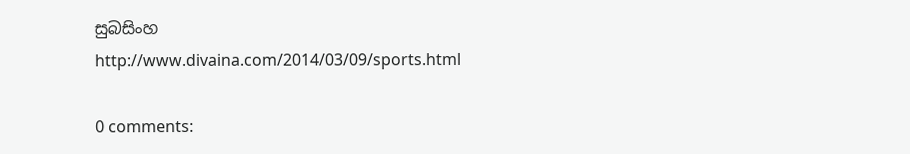සුබසිංහ
http://www.divaina.com/2014/03/09/sports.html

0 comments: